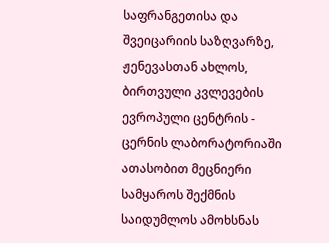საფრანგეთისა და შვეიცარიის საზღვარზე, ჟენევასთან ახლოს, ბირთვული კვლევების ევროპული ცენტრის - ცერნის ლაბორატორიაში ათასობით მეცნიერი სამყაროს შექმნის საიდუმლოს ამოხსნას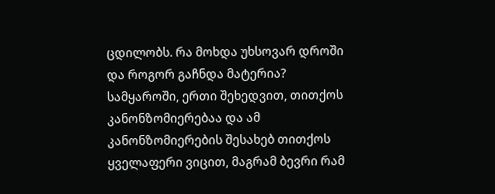ცდილობს. რა მოხდა უხსოვარ დროში და როგორ გაჩნდა მატერია? სამყაროში, ერთი შეხედვით, თითქოს კანონზომიერებაა და ამ კანონზომიერების შესახებ თითქოს ყველაფერი ვიცით, მაგრამ ბევრი რამ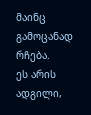მაინც გამოცანად რჩება.
ეს არის ადგილი,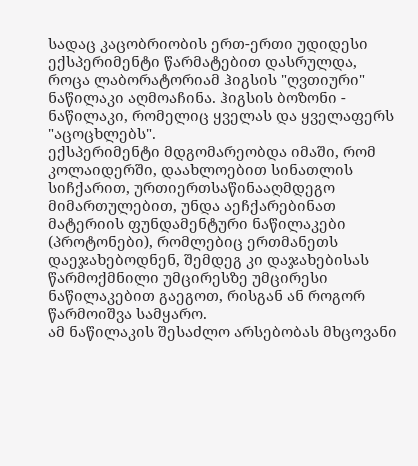სადაც კაცობრიობის ერთ-ერთი უდიდესი ექსპერიმენტი წარმატებით დასრულდა, როცა ლაბორატორიამ ჰიგსის "ღვთიური" ნაწილაკი აღმოაჩინა. ჰიგსის ბოზონი - ნაწილაკი, რომელიც ყველას და ყველაფერს "აცოცხლებს".
ექსპერიმენტი მდგომარეობდა იმაში, რომ კოლაიდერში, დაახლოებით სინათლის სიჩქარით, ურთიერთსაწინააღმდეგო მიმართულებით, უნდა აეჩქარებინათ მატერიის ფუნდამენტური ნაწილაკები (პროტონები), რომლებიც ერთმანეთს დაეჯახებოდნენ, შემდეგ კი დაჯახებისას წარმოქმნილი უმცირესზე უმცირესი ნაწილაკებით გაეგოთ, რისგან ან როგორ წარმოიშვა სამყარო.
ამ ნაწილაკის შესაძლო არსებობას მხცოვანი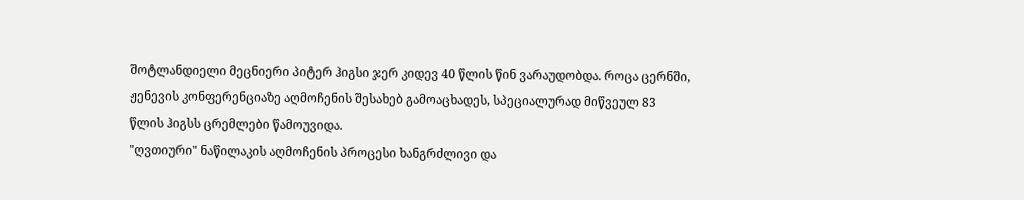შოტლანდიელი მეცნიერი პიტერ ჰიგსი ჯერ კიდევ 40 წლის წინ ვარაუდობდა. როცა ცერნში, ჟენევის კონფერენციაზე აღმოჩენის შესახებ გამოაცხადეს, სპეციალურად მიწვეულ 83 წლის ჰიგსს ცრემლები წამოუვიდა.
"ღვთიური" ნაწილაკის აღმოჩენის პროცესი ხანგრძლივი და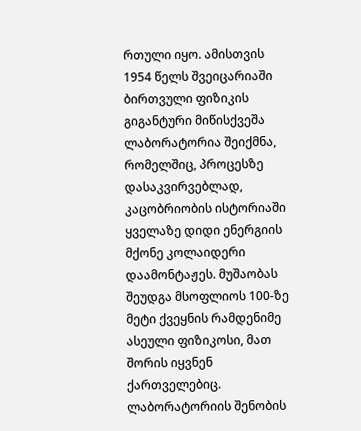რთული იყო. ამისთვის 1954 წელს შვეიცარიაში ბირთვული ფიზიკის გიგანტური მიწისქვეშა ლაბორატორია შეიქმნა, რომელშიც, პროცესზე დასაკვირვებლად, კაცობრიობის ისტორიაში ყველაზე დიდი ენერგიის მქონე კოლაიდერი დაამონტაჟეს. მუშაობას შეუდგა მსოფლიოს 100-ზე მეტი ქვეყნის რამდენიმე ასეული ფიზიკოსი, მათ შორის იყვნენ ქართველებიც.
ლაბორატორიის შენობის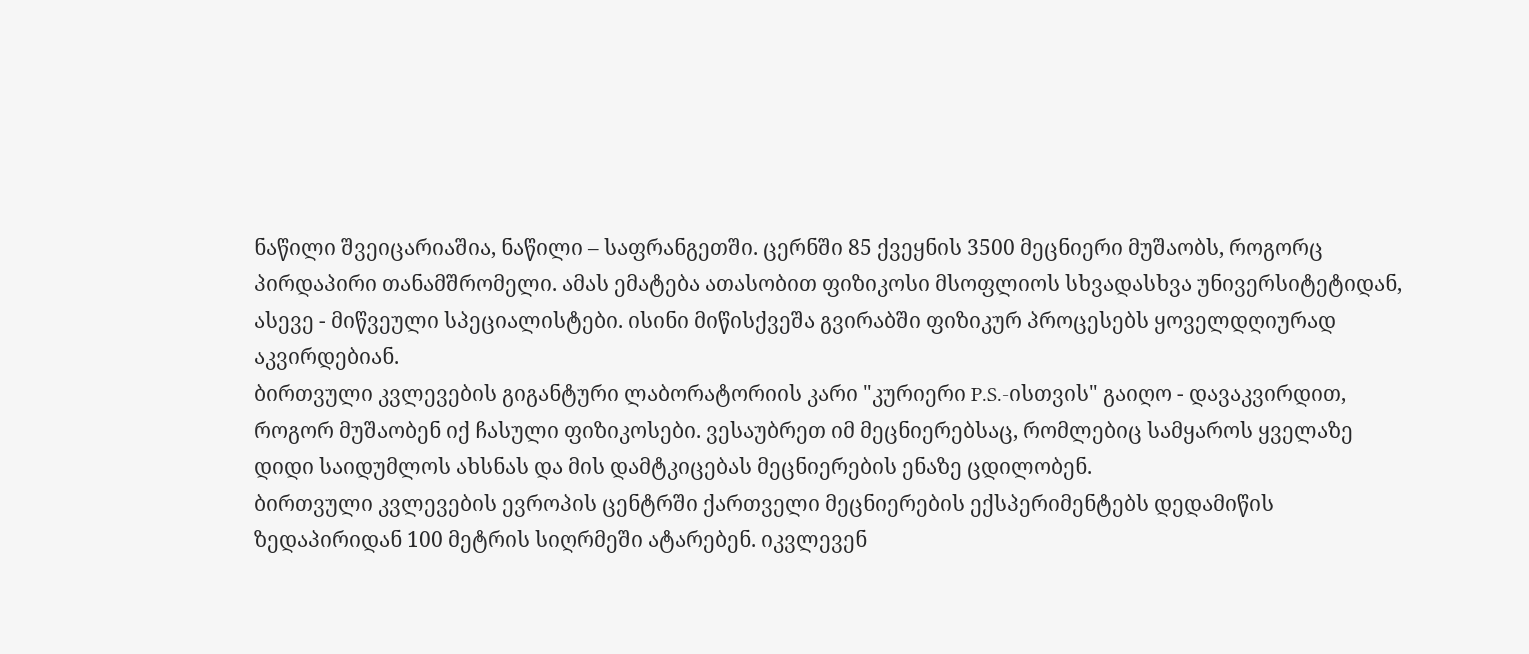ნაწილი შვეიცარიაშია, ნაწილი – საფრანგეთში. ცერნში 85 ქვეყნის 3500 მეცნიერი მუშაობს, როგორც პირდაპირი თანამშრომელი. ამას ემატება ათასობით ფიზიკოსი მსოფლიოს სხვადასხვა უნივერსიტეტიდან, ასევე - მიწვეული სპეციალისტები. ისინი მიწისქვეშა გვირაბში ფიზიკურ პროცესებს ყოველდღიურად აკვირდებიან.
ბირთვული კვლევების გიგანტური ლაბორატორიის კარი "კურიერი P.S.-ისთვის" გაიღო - დავაკვირდით, როგორ მუშაობენ იქ ჩასული ფიზიკოსები. ვესაუბრეთ იმ მეცნიერებსაც, რომლებიც სამყაროს ყველაზე დიდი საიდუმლოს ახსნას და მის დამტკიცებას მეცნიერების ენაზე ცდილობენ.
ბირთვული კვლევების ევროპის ცენტრში ქართველი მეცნიერების ექსპერიმენტებს დედამიწის ზედაპირიდან 100 მეტრის სიღრმეში ატარებენ. იკვლევენ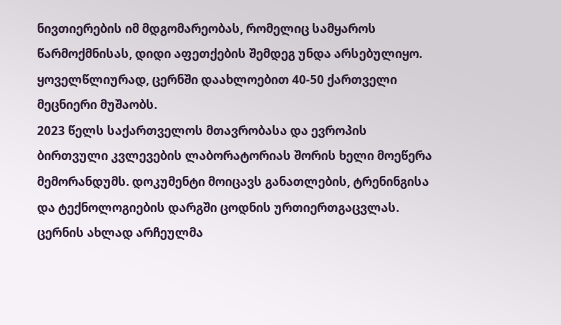ნივთიერების იმ მდგომარეობას, რომელიც სამყაროს წარმოქმნისას, დიდი აფეთქების შემდეგ უნდა არსებულიყო.
ყოველწლიურად, ცერნში დაახლოებით 40-50 ქართველი მეცნიერი მუშაობს.
2023 წელს საქართველოს მთავრობასა და ევროპის ბირთვული კვლევების ლაბორატორიას შორის ხელი მოეწერა მემორანდუმს. დოკუმენტი მოიცავს განათლების, ტრენინგისა და ტექნოლოგიების დარგში ცოდნის ურთიერთგაცვლას. ცერნის ახლად არჩეულმა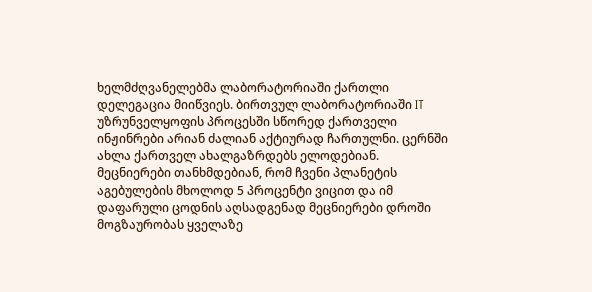ხელმძღვანელებმა ლაბორატორიაში ქართლი დელეგაცია მიიწვიეს. ბირთვულ ლაბორატორიაში IT უზრუნველყოფის პროცესში სწორედ ქართველი ინჟინრები არიან ძალიან აქტიურად ჩართულნი. ცერნში ახლა ქართველ ახალგაზრდებს ელოდებიან.
მეცნიერები თანხმდებიან, რომ ჩვენი პლანეტის აგებულების მხოლოდ 5 პროცენტი ვიცით და იმ დაფარული ცოდნის აღსადგენად მეცნიერები დროში მოგზაურობას ყველაზე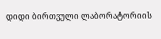დიდი ბირთვული ლაბორატორიის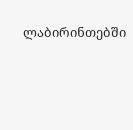ლაბირინთებში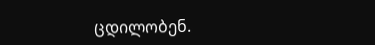ცდილობენ.